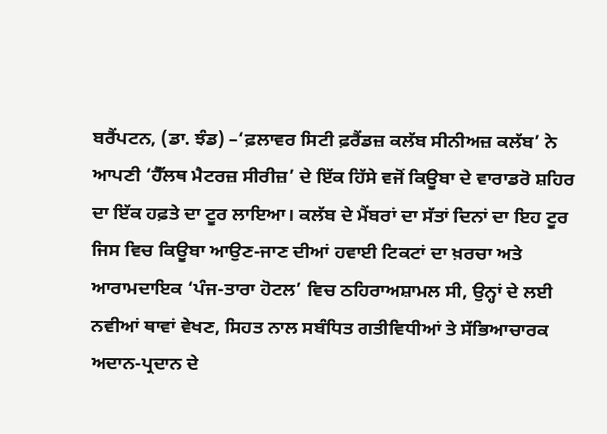ਬਰੈਂਪਟਨ, (ਡਾ. ਝੰਡ) –‘ਫ਼ਲਾਵਰ ਸਿਟੀ ਫ਼ਰੈਂਡਜ਼ ਕਲੱਬ ਸੀਨੀਅਜ਼ ਕਲੱਬ’ ਨੇ ਆਪਣੀ ‘ਹੈੱਲਥ ਮੈਟਰਜ਼ ਸੀਰੀਜ਼’ ਦੇ ਇੱਕ ਹਿੱਸੇ ਵਜੋਂ ਕਿਊਬਾ ਦੇ ਵਾਰਾਡਰੋ ਸ਼ਹਿਰ ਦਾ ਇੱਕ ਹਫ਼ਤੇ ਦਾ ਟੂਰ ਲਾਇਆ। ਕਲੱਬ ਦੇ ਮੈਂਬਰਾਂ ਦਾ ਸੱਤਾਂ ਦਿਨਾਂ ਦਾ ਇਹ ਟੂਰ ਜਿਸ ਵਿਚ ਕਿਊਬਾ ਆਉਣ-ਜਾਣ ਦੀਆਂ ਹਵਾਈ ਟਿਕਟਾਂ ਦਾ ਖ਼ਰਚਾ ਅਤੇ ਆਰਾਮਦਾਇਕ ‘ਪੰਜ-ਤਾਰਾ ਹੋਟਲ’ ਵਿਚ ਠਹਿਰਾਅਸ਼ਾਮਲ ਸੀ, ਉਨ੍ਹਾਂ ਦੇ ਲਈ ਨਵੀਆਂ ਥਾਵਾਂ ਵੇਖਣ, ਸਿਹਤ ਨਾਲ ਸਬੰਧਿਤ ਗਤੀਵਿਧੀਆਂ ਤੇ ਸੱਭਿਆਚਾਰਕ ਅਦਾਨ-ਪ੍ਰਦਾਨ ਦੇ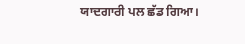ਯਾਦਗਾਰੀ ਪਲ ਛੱਡ ਗਿਆ।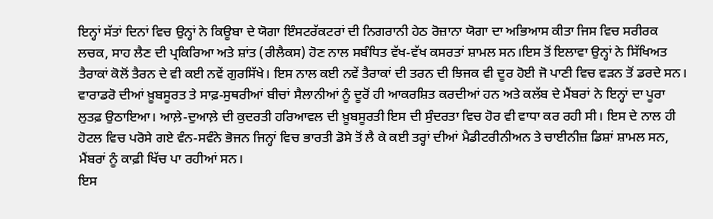ਇਨ੍ਹਾਂ ਸੱਤਾਂ ਦਿਨਾਂ ਵਿਚ ਉਨ੍ਹਾਂ ਨੇ ਕਿਊਬਾ ਦੇ ਯੋਗਾ ਇੰਸਟਰੱਕਟਰਾਂ ਦੀ ਨਿਗਰਾਨੀ ਹੇਠ ਰੋਜ਼ਾਨਾ ਯੋਗਾ ਦਾ ਅਭਿਆਸ ਕੀਤਾ ਜਿਸ ਵਿਚ ਸਰੀਰਕ ਲਚਕ, ਸਾਹ ਲੈਣ ਦੀ ਪ੍ਰਕਿਰਿਆ ਅਤੇ ਸ਼ਾਂਤ (ਰੀਲੈਕਸ) ਹੋਣ ਨਾਲ ਸਬੰਧਿਤ ਵੱਖ-ਵੱਖ ਕਸਰਤਾਂ ਸ਼ਾਮਲ ਸਨ।ਇਸ ਤੋਂ ਇਲਾਵਾ ਉਨ੍ਹਾਂ ਨੇ ਸਿੱਖਿਅਤ ਤੈਰਾਕਾਂ ਕੋਲੋਂ ਤੈਰਨ ਦੇ ਵੀ ਕਈ ਨਵੇਂ ਗੁਰਸਿੱਖੇ। ਇਸ ਨਾਲ ਕਈ ਨਵੇਂ ਤੈਰਾਕਾਂ ਦੀ ਤਰਨ ਦੀ ਝਿਜਕ ਵੀ ਦੂਰ ਹੋਈ ਜੋ ਪਾਣੀ ਵਿਚ ਵੜਨ ਤੋਂ ਡਰਦੇ ਸਨ।
ਵਾਰਾਡਰੋ ਦੀਆਂ ਖ਼ੂਬਸੂਰਤ ਤੇ ਸਾਫ਼-ਸੁਥਰੀਆਂ ਬੀਚਾਂ ਸੈਲਾਨੀਆਂ ਨੂੰ ਦੂਰੋਂ ਹੀ ਆਕਰਸ਼ਿਤ ਕਰਦੀਆਂ ਹਨ ਅਤੇ ਕਲੱਬ ਦੇ ਮੈਂਬਰਾਂ ਨੇ ਇਨ੍ਹਾਂ ਦਾ ਪੂਰਾ ਲੁਤਫ਼ ਉਠਾਇਆ। ਆਲ਼ੇ-ਦੁਆਲ਼ੇ ਦੀ ਕੁਦਰਤੀ ਹਰਿਆਵਲ ਦੀ ਖ਼ੂਬਸੂਰਤੀ ਇਸ ਦੀ ਸੁੰਦਰਤਾ ਵਿਚ ਹੋਰ ਵੀ ਵਾਧਾ ਕਰ ਰਹੀ ਸੀ। ਇਸ ਦੇ ਨਾਲ ਹੀ ਹੋਟਲ ਵਿਚ ਪਰੋਸੇ ਗਏ ਵੰਨ-ਸਵੰਨੇ ਭੋਜਨ ਜਿਨ੍ਹਾਂ ਵਿਚ ਭਾਰਤੀ ਡੋਸੇ ਤੋਂ ਲੈ ਕੇ ਕਈ ਤਰ੍ਹਾਂ ਦੀਆਂ ਮੈਡੀਟਰੀਨੀਅਨ ਤੇ ਚਾਈਨੀਜ਼ ਡਿਸ਼ਾਂ ਸ਼ਾਮਲ ਸਨ, ਮੈਂਬਰਾਂ ਨੂੰ ਕਾਫ਼ੀ ਖਿੱਚ ਪਾ ਰਹੀਆਂ ਸਨ।
ਇਸ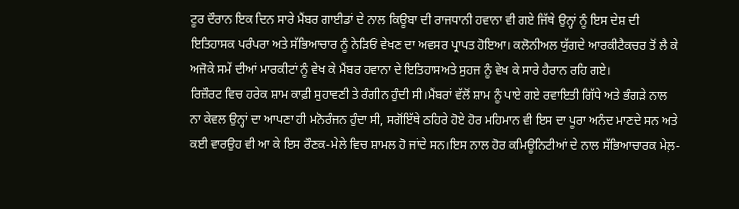ਟੂਰ ਦੌਰਾਨ ਇਕ ਦਿਨ ਸਾਰੇ ਮੈਂਬਰ ਗਾਈਡਾਂ ਦੇ ਨਾਲ ਕਿਊਬਾ ਦੀ ਰਾਜਧਾਨੀ ਹਵਾਨਾ ਵੀ ਗਏ ਜਿੱਥੇ ਉਨ੍ਹਾਂ ਨੂੰ ਇਸ ਦੇਸ਼ ਦੀ ਇਤਿਹਾਸਕ ਪਰੰਪਰਾ ਅਤੇ ਸੱਭਿਆਚਾਰ ਨੂੰ ਨੇੜਿਓਂ ਵੇਖਣ ਦਾ ਅਵਸਰ ਪ੍ਰਾਪਤ ਹੋਇਆ। ਕਲੋਨੀਅਲ ਯੁੱਗਦੇ ਆਰਕੀਟੈਕਚਰ ਤੋਂ ਲੈ ਕੇ ਅਜੋਕੇ ਸਮੇਂ ਦੀਆਂ ਮਾਰਕੀਟਾਂ ਨੂੰ ਵੇਖ ਕੇ ਮੈਂਬਰ ਹਵਾਨਾ ਦੇ ਇਤਿਹਾਸਅਤੇ ਸੁਹਜ ਨੂੰ ਵੇਖ ਕੇ ਸਾਰੇ ਹੈਰਾਨ ਰਹਿ ਗਏ।
ਰਿਜ਼ੌਰਟ ਵਿਚ ਹਰੇਕ ਸ਼ਾਮ ਕਾਫ਼ੀ ਸੁਹਾਵਣੀ ਤੇ ਰੰਗੀਨ ਹੁੰਦੀ ਸੀ।ਮੈਂਬਰਾਂ ਵੱਲੋਂ ਸ਼ਾਮ ਨੂੰ ਪਾਏ ਗਏ ਰਵਾਇਤੀ ਗਿੱਧੇ ਅਤੇ ਭੰਗੜੇ ਨਾਲ ਨਾ ਕੇਵਲ ਉਨ੍ਹਾਂ ਦਾ ਆਪਣਾ ਹੀ ਮਨੋਰੰਜਨ ਹੁੰਦਾ ਸੀ, ਸਗੋਂਇੱਥੇ ਠਹਿਰੇ ਹੋਏ ਹੋਰ ਮਹਿਮਾਨ ਵੀ ਇਸ ਦਾ ਪੂਰਾ ਅਨੰਦ ਮਾਣਦੇ ਸਨ ਅਤੇ ਕਈ ਵਾਰਉਹ ਵੀ ਆ ਕੇ ਇਸ ਰੌਣਕ-ਮੇਲੇ ਵਿਚ ਸ਼ਾਮਲ ਹੋ ਜਾਂਦੇ ਸਨ।ਇਸ ਨਾਲ ਹੋਰ ਕਮਿਊਨਿਟੀਆਂ ਦੇ ਨਾਲ ਸੱਭਿਆਚਾਰਕ ਮੇਲ਼-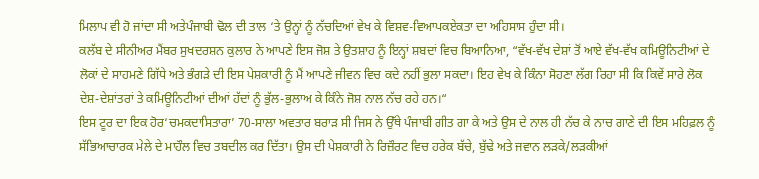ਮਿਲਾਪ ਵੀ ਹੋ ਜਾਂਦਾ ਸੀ ਅਤੇਪੰਜਾਬੀ ਢੋਲ ਦੀ ਤਾਲ ‘ਤੇ ਉਨ੍ਹਾਂ ਨੂੰ ਨੱਚਦਿਆਂ ਵੇਖ ਕੇ ਵਿਸ਼ਵ-ਵਿਆਪਕਏਕਤਾ ਦਾ ਅਹਿਸਾਸ ਹੁੰਦਾ ਸੀ।
ਕਲੱਬ ਦੇ ਸੀਨੀਅਰ ਮੈਂਬਰ ਸੁਖਦਰਸ਼ਨ ਕੁਲਾਰ ਨੇ ਆਪਣੇ ਇਸ ਜੋਸ਼ ਤੇ ਉਤਸ਼ਾਹ ਨੂੰ ਇਨ੍ਹਾਂ ਸ਼ਬਦਾਂ ਵਿਚ ਬਿਆਨਿਆ, “ਵੱਖ-ਵੱਖ ਦੇਸ਼ਾਂ ਤੋਂ ਆਏ ਵੱਖ-ਵੱਖ ਕਮਿਊਨਿਟੀਆਂ ਦੇ ਲੋਕਾਂ ਦੇ ਸਾਹਮਣੇ ਗਿੱਧੇ ਅਤੇ ਭੰਗੜੇ ਦੀ ਇਸ ਪੇਸ਼ਕਾਰੀ ਨੂੰ ਮੈਂ ਆਪਣੇ ਜੀਵਨ ਵਿਚ ਕਦੇ ਨਹੀਂ ਭੁਲਾ ਸਕਦਾ। ਇਹ ਵੇਖ ਕੇ ਕਿੰਨਾ ਸੋਹਣਾ ਲੱਗ ਰਿਹਾ ਸੀ ਕਿ ਕਿਵੇਂ ਸਾਰੇ ਲੋਕ ਦੇਸ਼-ਦੇਸ਼ਾਂਤਰਾਂ ਤੇ ਕਮਿਊਨਿਟੀਆਂ ਦੀਆਂ ਹੱਦਾਂ ਨੂੰ ਭੁੱਲ-ਭੁਲਾਅ ਕੇ ਕਿੰਨੇ ਜੋਸ਼ ਨਾਲ ਨੱਚ ਰਹੇ ਹਨ।“
ਇਸ ਟੂਰ ਦਾ ਇਕ ਹੋਰ‘ਚਮਕਦਾਸਿਤਾਰਾ’ 70-ਸਾਲਾ ਅਵਤਾਰ ਬਰਾੜ ਸੀ ਜਿਸ ਨੇ ਉੱਥੇ ਪੰਜਾਬੀ ਗੀਤ ਗਾ ਕੇ ਅਤੇ ਉਸ ਦੇ ਨਾਲ ਹੀ ਨੱਚ ਕੇ ਨਾਚ ਗਾਣੇ ਦੀ ਇਸ ਮਹਿਫ਼ਲ ਨੂੰ ਸੱਭਿਆਚਾਰਕ ਮੇਲੇ ਦੇ ਮਾਹੌਲ ਵਿਚ ਤਬਦੀਲ ਕਰ ਦਿੱਤਾ। ਉਸ ਦੀ ਪੇਸ਼ਕਾਰੀ ਨੇ ਰਿਜ਼ੌਰਟ ਵਿਚ ਹਰੇਕ ਬੱਚੇ, ਬੁੱਢੇ ਅਤੇ ਜਵਾਨ ਲੜਕੇ/ਲੜਕੀਆਂ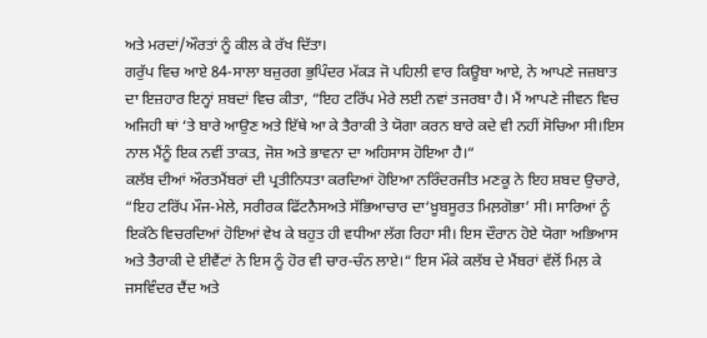ਅਤੇ ਮਰਦਾਂ/ਔਰਤਾਂ ਨੂੰ ਕੀਲ ਕੇ ਰੱਖ ਦਿੱਤਾ।
ਗਰੁੱਪ ਵਿਚ ਆਏ 84-ਸਾਲਾ ਬਜ਼ੁਰਗ ਭੁਪਿੰਦਰ ਮੱਕੜ ਜੋ ਪਹਿਲੀ ਵਾਰ ਕਿਊਬਾ ਆਏ, ਨੇ ਆਪਣੇ ਜਜ਼ਬਾਤ ਦਾ ਇਜ਼ਹਾਰ ਇਨ੍ਹਾਂ ਸ਼ਬਦਾਂ ਵਿਚ ਕੀਤਾ, “ਇਹ ਟਰਿੱਪ ਮੇਰੇ ਲਈ ਨਵਾਂ ਤਜਰਬਾ ਹੈ। ਮੈਂ ਆਪਣੇ ਜੀਵਨ ਵਿਚ ਅਜਿਹੀ ਥਾਂ ‘ਤੇ ਬਾਰੇ ਆਉਣ ਅਤੇ ਇੱਥੇ ਆ ਕੇ ਤੈਰਾਕੀ ਤੇ ਯੋਗਾ ਕਰਨ ਬਾਰੇ ਕਦੇ ਵੀ ਨਹੀਂ ਸੋਚਿਆ ਸੀ।ਇਸ ਨਾਲ ਮੈਂਨੂੰ ਇਕ ਨਵੀਂ ਤਾਕਤ, ਜੋਸ਼ ਅਤੇ ਭਾਵਨਾ ਦਾ ਅਹਿਸਾਸ ਹੋਇਆ ਹੈ।“
ਕਲੱਬ ਦੀਆਂ ਔਰਤਮੈਂਬਰਾਂ ਦੀ ਪ੍ਰਤੀਨਿਧਤਾ ਕਰਦਿਆਂ ਹੋਇਆ ਨਰਿੰਦਰਜੀਤ ਮਣਕੂ ਨੇ ਇਹ ਸ਼ਬਦ ਉਚਾਰੇ, “ਇਹ ਟਰਿੱਪ ਮੌਜ-ਮੇਲੇ, ਸਰੀਰਕ ਫਿੱਟਨੈਸਅਤੇ ਸੱਭਿਆਚਾਰ ਦਾ‘ਖ਼ੂਬਸੂਰਤ ਮਿਲ਼ਗੋਭਾ’ ਸੀ। ਸਾਰਿਆਂ ਨੂੰ ਇਕੱਠੇ ਵਿਚਰਦਿਆਂ ਹੋਇਆਂ ਵੇਖ ਕੇ ਬਹੁਤ ਹੀ ਵਧੀਆ ਲੱਗ ਰਿਹਾ ਸੀ। ਇਸ ਦੌਰਾਨ ਹੋਏ ਯੋਗਾ ਅਭਿਆਸ ਅਤੇ ਤੈਰਾਕੀ ਦੇ ਈਵੈਂਟਾਂ ਨੇ ਇਸ ਨੂੰ ਹੋਰ ਵੀ ਚਾਰ-ਚੰਨ ਲਾਏ।“ ਇਸ ਮੌਕੇ ਕਲੱਬ ਦੇ ਮੈਂਬਰਾਂ ਵੱਲੋਂ ਮਿਲ਼ ਕੇ ਜਸਵਿੰਦਰ ਦੈਂਦ ਅਤੇ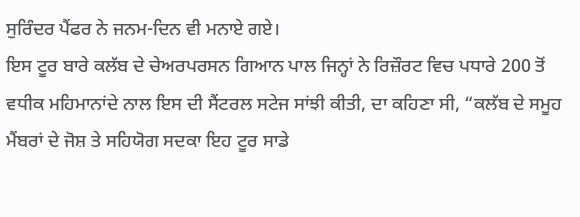ਸੁਰਿੰਦਰ ਪੈਂਫਰ ਨੇ ਜਨਮ-ਦਿਨ ਵੀ ਮਨਾਏ ਗਏ।
ਇਸ ਟੂਰ ਬਾਰੇ ਕਲੱਬ ਦੇ ਚੇਅਰਪਰਸਨ ਗਿਆਨ ਪਾਲ ਜਿਨ੍ਹਾਂ ਨੇ ਰਿਜ਼ੌਰਟ ਵਿਚ ਪਧਾਰੇ 200 ਤੋਂ ਵਧੀਕ ਮਹਿਮਾਨਾਂਦੇ ਨਾਲ ਇਸ ਦੀ ਸੈਂਟਰਲ ਸਟੇਜ ਸਾਂਝੀ ਕੀਤੀ, ਦਾ ਕਹਿਣਾ ਸੀ, “ਕਲੱਬ ਦੇ ਸਮੂਹ ਮੈਂਬਰਾਂ ਦੇ ਜੋਸ਼ ਤੇ ਸਹਿਯੋਗ ਸਦਕਾ ਇਹ ਟੂਰ ਸਾਡੇ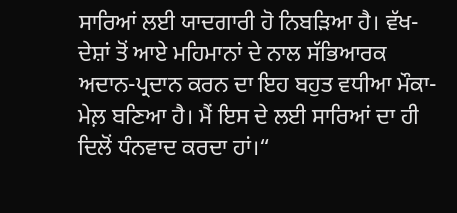ਸਾਰਿਆਂ ਲਈ ਯਾਦਗਾਰੀ ਹੋ ਨਿਬੜਿਆ ਹੈ। ਵੱਖ-ਦੇਸ਼ਾਂ ਤੋਂ ਆਏ ਮਹਿਮਾਨਾਂ ਦੇ ਨਾਲ ਸੱਭਿਆਰਕ ਅਦਾਨ-ਪ੍ਰਦਾਨ ਕਰਨ ਦਾ ਇਹ ਬਹੁਤ ਵਧੀਆ ਮੌਕਾ-ਮੇਲ਼ ਬਣਿਆ ਹੈ। ਮੈਂ ਇਸ ਦੇ ਲਈ ਸਾਰਿਆਂ ਦਾ ਹੀ ਦਿਲੋਂ ਧੰਨਵਾਦ ਕਰਦਾ ਹਾਂ।“